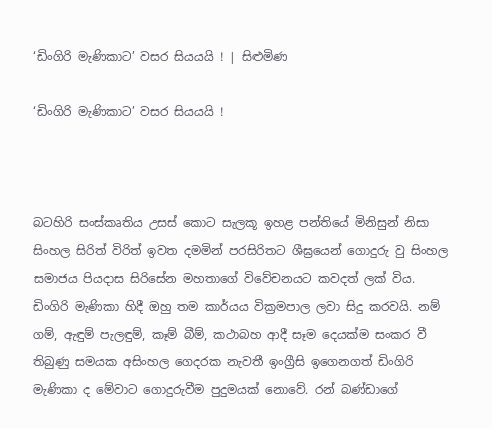‘ඩිංගිරි මැණිකාට’ වසර සියයයි ! | සිළුමිණ

‘ඩිංගිරි මැණිකාට’ වසර සියයයි !



බටහිරි සංස්කෘතිය උසස් කොට සැලකූ ඉහළ පන්තියේ මිනිසුන් නිසා සිංහල සිරිත් විරිත් ඉවත දමමින් පරසිරිතට ශීඝ්‍රයෙන් ගොදුරු වු සිංහල සමාජය පියදාස සිරිසේන මහතාගේ විවේචනයට කවදත් ලක් විය. ඩිංගිරි මැණිකා හිදී ඔහු තම කාර්යය වික්‍රමපාල ලවා සිදු කරවයි. නම් ගම්, ඇඳුම් පැලඳුම්, කෑම් බීම්, කථාබහ ආදී සෑම දෙයක්ම සංකර වී තිබුණු සමයක අසිංහල ගෙදරක නැවතී ඉංග්‍රීසි ඉගෙනගත් ඩිංගිරි මැණිකා ද මේවාට ගොදුරුවීම පුදුමයක් නොවේ. රන් බණ්ඩාගේ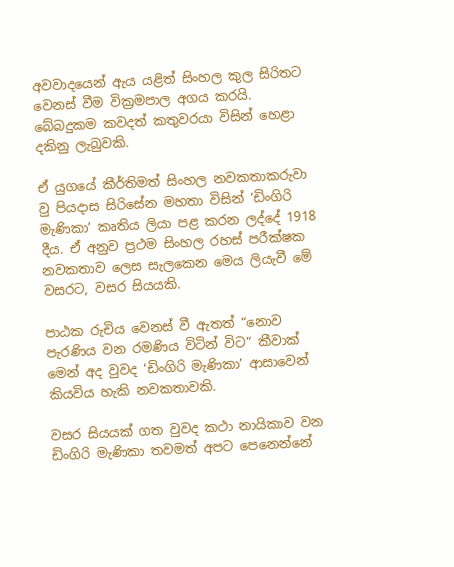අවවාදයෙන් ඇය යළිත් සිංහල කුල සිරිතට වෙනස් වීම වික්‍රමපාල අගය කරයි. බේබදුකම කවදත් කතුවරයා විසින් හෙළා දකිනු ලැබුවකි.

ඒ යුගයේ කීර්තිමත් සිංහල නවකතාකරුවා වු පියදාස සිරිසේන මහතා විසින් ‘ඩිංගිරි මැණිකා’ කෘතිය ලියා පළ කරන ලද්දේ 1918 දීය. ඒ අනුව ප්‍රථම සිංහල රහස් පරීක්ෂක නවකතාව ලෙස සැලකෙන මෙය ලියැවී මේ වසරට, වසර සියයකි.

පාඨක රුචිය වෙනස් වී ඇතත් “නොව පැරණිය වන රමණිය විටින් විට” කීවාක් මෙන් අද වුවද ‘ඩිංගිරි මැණිකා’ ආසාවෙන් කියවිය හැකි නවකතාවකි.

වසර සියයක් ගත වුවද කථා නායිකාව වන ඩිංගිරි මැණිකා තවමත් අපට පෙනෙන්නේ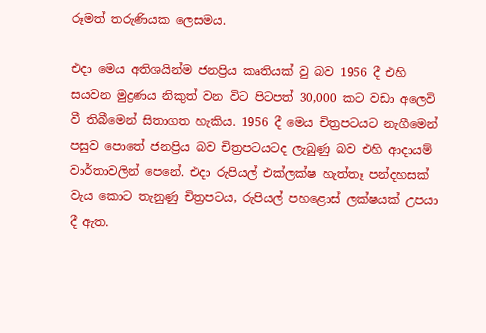රූමත් තරුණියක ලෙසමය.

එදා මෙය අතිශයින්ම ජනප්‍රිය කෘතියක් වු බව 1956 දී එහි සයවන මුද්‍රණය නිකුත් වන විට පිටපත් 30,000 කට වඩා අලෙවි වී තිබීමෙන් සිතාගත හැකිය. 1956 දී මෙය චිත්‍රපටයට නැගීමෙන් පසුව පොතේ ජනප්‍රිය බව චිත්‍රපටයටද ලැබුණු බව එහි ආදායම් වාර්තාවලින් පෙනේ. එදා රුපියල් එක්ලක්ෂ හැත්තෑ පන්දහසක් වැය කොට තැනුණු චිත්‍රපටය, රුපියල් පහළොස් ලක්ෂයක් උපයා දී ඇත.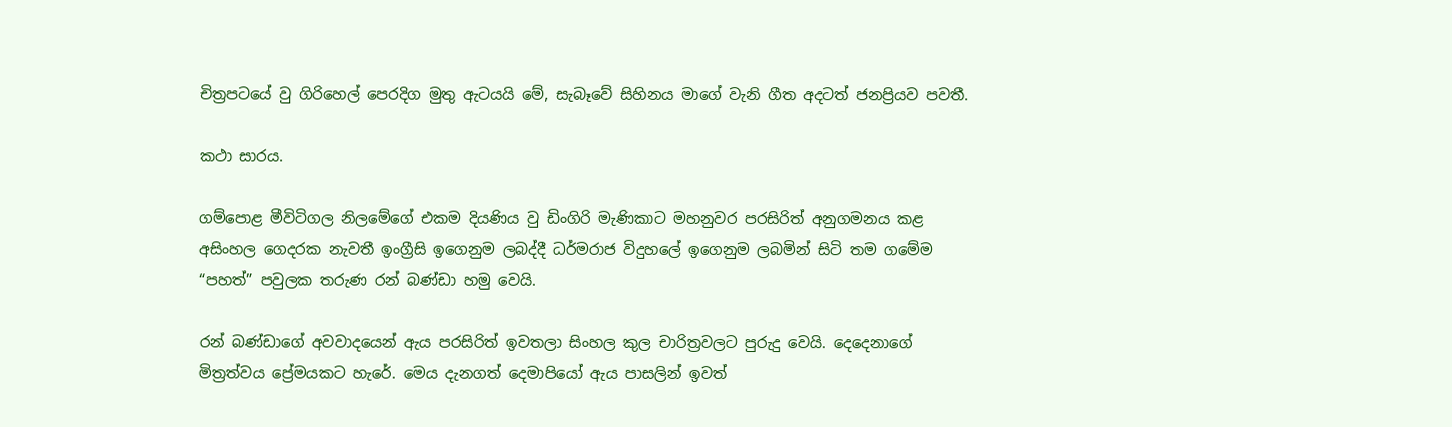චිත්‍රපටයේ වු ගිරිහෙල් පෙරදිග මුතු ඇ‍ටයයි මේ, සැබෑවේ සිහිනය මාගේ වැනි ගීත අදටත් ජනප්‍රියව පවතී.

කථා සාරය.

ගම්පොළ මීවිටිගල නිලමේගේ එකම දියණිය වු ඩිංගිරි මැණිකාට මහනුවර පරසිරිත් අනුගමනය කළ අසිංහල ගෙදරක නැවතී ඉංග්‍රීසි ඉගෙනුම ලබද්දී ධර්මරාජ විදුහලේ ඉගෙනුම ලබමින් සිටි තම ගමේම “පහත්” පවුලක තරුණ රන් බණ්ඩා හමු වෙයි.

රන් බණ්ඩාගේ අවවාදයෙන් ඇය පරසිරිත් ඉවතලා සිංහල කුල චාරිත්‍රවලට පුරුදු වෙයි. දෙ‍දෙනාගේ මිත්‍රත්වය ප්‍රේමයකට හැරේ. මෙය දැනගත් දෙමාපියෝ ඇය පාසලින් ඉවත්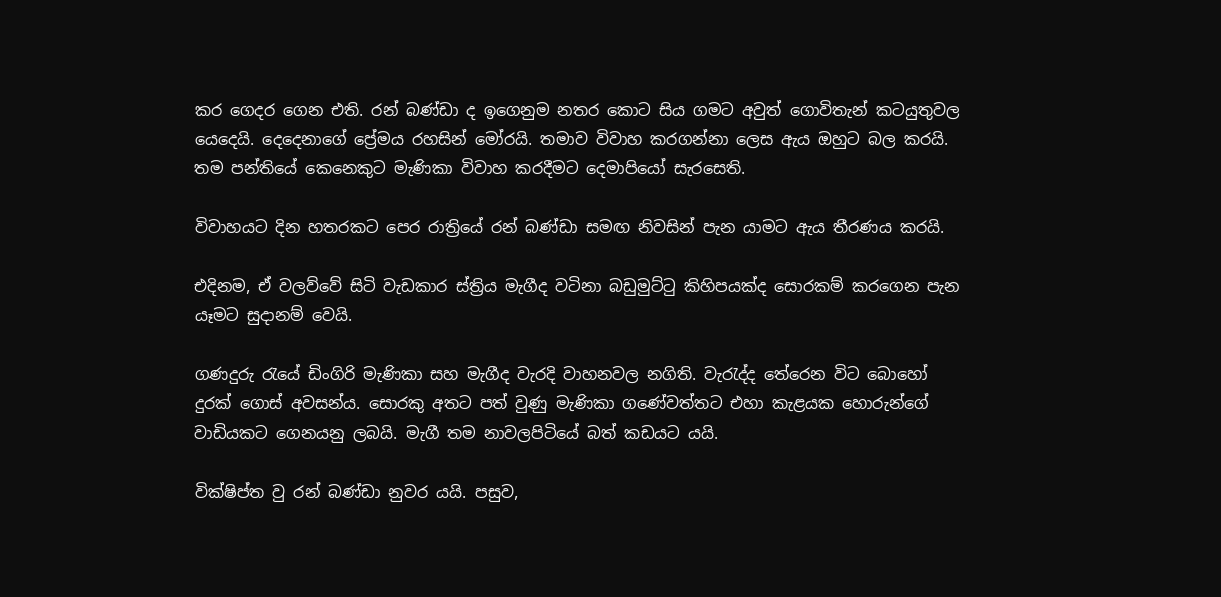කර ගෙදර ගෙන එති. රන් බණ්ඩා ද ඉගෙනුම නතර කොට සිය ගමට අවුත් ගොවිතැන් කටයුතුවල යෙදෙයි. දෙදෙනාගේ ප්‍රේමය රහසින් මෝරයි. තමාව විවාහ කරගන්නා ලෙස ඇය ඔහුට බල කරයි. තම පන්තියේ කෙනෙකුට මැණිකා විවාහ කරදීමට දෙමාපියෝ සැරසෙති.

විවාහයට දින හතරකට පෙර රාත්‍රියේ රන් බණ්ඩා සමඟ නිවසින් පැන යාමට ඇය තීරණය කරයි.

එදිනම, ඒ වලව්වේ සිටි වැඩකාර ස්ත්‍රිය මැගීද වටිනා බඩුමුට්ටු කිහිපයක්ද සොරකම් කරගෙන පැන යෑමට සුදානම් වෙයි.

ගණදුරු රැයේ ඩිංගිරි මැණිකා සහ මැගීද වැරදි වාහනවල නගිති. වැරැද්ද තේරෙන විට බොහෝ දුරක් ගොස් අවසන්ය. සොරකු අතට පත් වුණු මැණිකා ගණේවත්තට එහා කැළයක හොරුන්ගේ වාඩියකට ගෙනයනු ලබයි. මැගී තම නාවලපිටියේ බත් කඩයට යයි.

වික්ෂිප්ත වු රන් බණ්ඩා නුවර යයි. පසුව,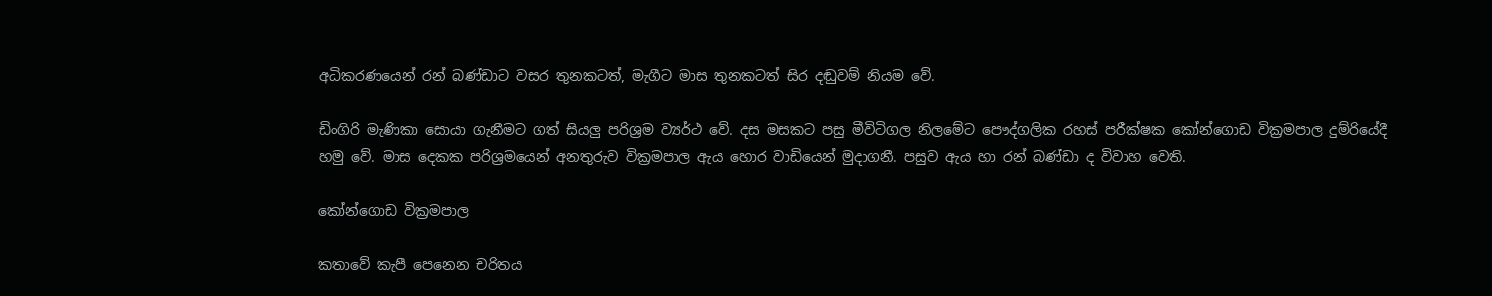අධිකරණයෙන් රන් බණ්ඩාට වසර තුනකටත්, මැගීට මාස තුනකටත් සිර දඬුවම් නියම වේ.

ඩිංගිරි මැණිකා සොයා ගැනීමට ගත් සියලු පරිශ්‍රම ව්‍යර්ථ වේ. දස මසකට පසු මීවිටිගල නිලමේට පෞද්ගලික රහස් පරීක්ෂක කෝන්ගොඩ වික්‍රමපාල දුම්රියේදී හමු වේ. මාස දෙකක පරිශ්‍රමයෙන් අනතුරුව වික්‍රමපාල ඇය ‍හොර වාඩියෙන් මුදාගනී. පසුව ඇය හා රන් බණ්ඩා ද විවාහ වෙති.

කෝන්ගොඩ වික්‍රමපාල

කතාවේ කැපී පෙනෙන චරිතය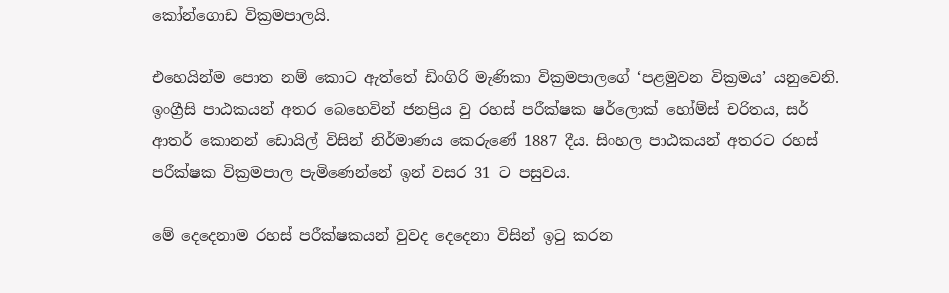කෝන්ගොඩ වික්‍රමපාලයි.

එහෙයින්ම පොත නම් කොට ඇත්තේ ඩිංගිරි මැණිකා වික්‍රමපාලගේ ‘පළමුවන වික්‍රමය’ යනුවෙනි. ඉංග්‍රීසි පාඨකයන් අතර බෙහෙවින් ජනප්‍රිය වු රහස් පරීක්ෂක ෂර්ලොක් හෝම්ස් චරිතය, සර් ආතර් ‍කොනන් ‍ඩොයිල් විසින් නිර්මාණය කෙ‍රුණේ 1887 දීය. සිංහල පාඨකයන් අතරට රහස් පරීක්ෂක වික්‍රමපාල පැමිණෙන්නේ ඉන් වසර 31 ට පසුවය.

මේ දෙදෙනාම රහස් පරීක්ෂකයන් වුවද දෙදෙනා විසින් ඉටු කරන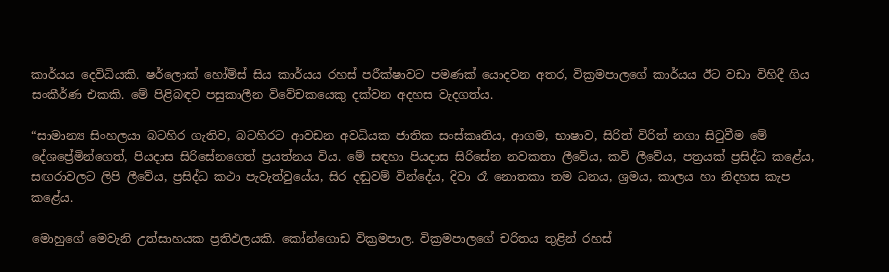කාර්යය දෙවිධියකි. ෂර්ලොක් හෝම්ස් සිය කාර්යය රහස් පරීක්ෂාවට පමණක් යොදවන අතර, වික්‍රමපාලගේ කාර්යය ඊට වඩා විහිදී ගිය සංකීර්ණ එකකි. මේ පිළිබඳව පසුකාලීන වි‍වේචකයෙකු දක්වන අදහස වැදගත්ය.

“සාමාන්‍ය සිංහලයා බටහිර ගැතිව, බටහිරට ආවඩන අවධියක ජාතික සංස්කෘතිය, ආගම, භාෂාව, සිරිත් විරිත් නගා සිටුවීම මේ දේශප්‍රේමින්ගෙත්, පියදාස සිරිසේනගෙත් ප්‍රයත්නය විය. මේ සඳහා පියදාස සිරිසේන නවකතා ලීවේය, කවි ලීවේය, පත්‍රයක් ප්‍රසිද්ධ කළේය, සඟරාවලට ලිපි ලීවේය, ප්‍රසිද්ධ කථා පැවැත්වුයේය, සිර දඬුවම් වින්දේය, දිවා රෑ ‍නොතකා තම ධනය, ශ්‍රමය, කාලය හා නිදහස කැප කළේය.

මොහුගේ මෙවැනි උත්සාහයක ප්‍රතිඵලයකි. කෝන්ගොඩ වික්‍රමපාල. වික්‍රමපාලගේ චරිතය තුළින් රහස්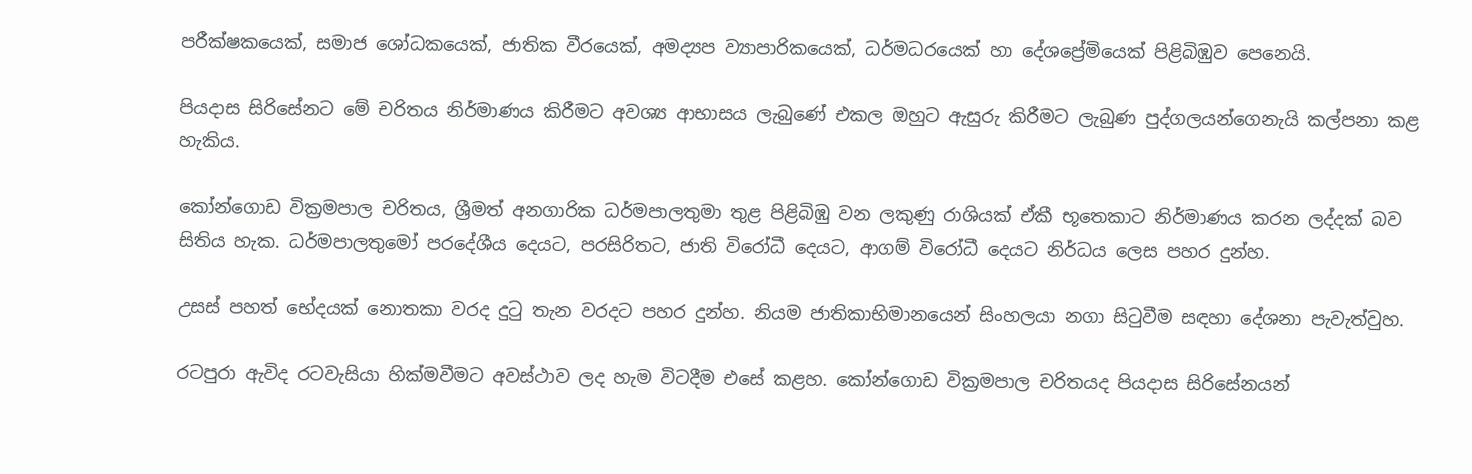පරීක්ෂකයෙක්, සමාජ ශෝධකයෙක්, ජාතික වීරයෙක්, අමද්‍යප ව්‍යාපාරිකයෙක්, ධර්මධරයෙක් හා දේශප්‍රේමියෙක් පිළිබිඹුව පෙනෙයි.

පියදාස සිරිසේනට මේ චරිතය නිර්මාණය කිරීමට අවශ්‍ය ආභාසය ලැබුණේ එකල ඔහුට ඇසුරු කිරීමට ලැබුණ පුද්ගලයන්ගෙනැයි කල්පනා කළ හැකිය.

කෝන්ගොඩ වික්‍රමපාල චරිතය, ශ්‍රීමත් අනගාරික ධර්මපාලතුමා තුළ පිළිබිඹු වන ලකුණු රාශියක් ඒකී භූත‍ෙකාට නිර්මාණය කරන ලද්දක් බව සිතිය හැක. ධර්මපාලතුමෝ පර‍දේශීය දෙයට, පරසිරිතට, ජාති විරෝධී දෙයට, ආගම් විරෝධී දෙයට නිර්ධය ලෙස පහර දුන්හ.

උසස් පහත් භේදයක් නොතකා වරද දුටු තැන වරදට පහර දුන්හ. නියම ජාතිකාභිමානයෙන් සිංහලයා නගා සිටුවීම සඳහා දේශනා පැවැත්වුහ.

රටපුරා ඇවිද රටවැසියා හික්මවීමට අවස්ථාව ලද හැම විටදීම එසේ කළහ. කෝන්ගොඩ වික්‍රමපාල චරිතයද පියදාස සිරිසේනයන්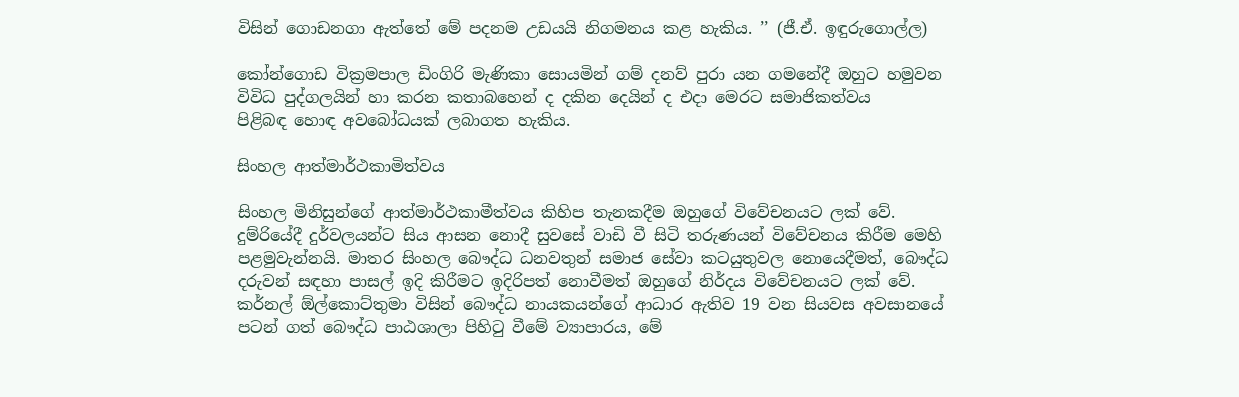විසින් ගොඩනගා ඇත්තේ මේ පදනම උඩයයි නිගමනය කළ හැකිය. ’’ (ජී.ඒ. ඉඳුරුගොල්ල)

කෝන්ගොඩ වික්‍රමපාල ඩිංගිරි මැණිකා සොයමින් ගම් දනව් පුරා යන ගමනේදී ඔහුට හමුවන විවිධ පුද්ගලයින් හා කරන කතාබහෙන් ද දකින දෙයින් ද එදා මෙරට සමාජිකත්වය පිළිබඳ ‍හොඳ අවබෝධයක් ලබාගත හැකිය.

සිංහල ආත්මාර්ථකාමිත්වය

සිංහල මිනිසුන්ගේ ආත්මාර්ථකාමීත්වය කිහිප තැනකදීම ඔහුගේ විවේචනයට ලක් වේ. දුම්රියේදී දුර්වලයන්ට සිය ආසන නොදී සුවසේ වාඩි වී සිටි තරුණයන් විවේචනය කිරීම මෙහි පළමුවැන්නයි. මාතර සිංහල බෞද්ධ ධනවතුන් සමාජ සේවා කටයුතුවල නොයෙදීමත්, බෞද්ධ දරුවන් සඳහා පාසල් ඉදි කිරීමට ඉදිරිපත් නොවීමත් ඔහුගේ නිර්දය විවේචනයට ලක් වේ. කර්නල් ඕල්කොට්තුමා විසින් බෞද්ධ නායකයන්ගේ ආධාර ඇතිව 19 වන සියවස අවසානයේ පටන් ගත් බෞද්ධ පාඨශාලා පිහිටු වීමේ ව්‍යාපාරය, මේ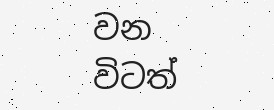වන විටත්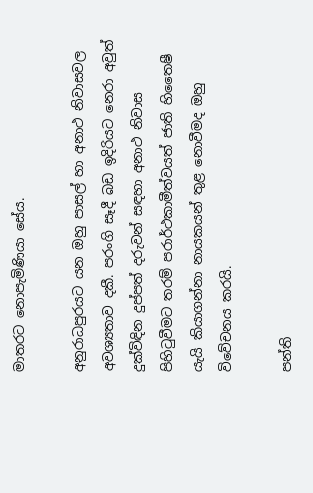මාතරට නොපැමිණි‍යා සේය.

අනුරාධපුරයට යන ඔහු පාසල් හා අනාථ නිවාසවල අවශ්‍යතාව දකී. පරංගි සෑදී බඩ ඉදිරියට නෙරා අවුත් දුක්විඳින දුප්පත් දරුවන් සඳහා අනාථ නිවාස පිහිටුවීමට තරම් පරාර්ථකාමීත්වයත් ජාති හිතෛෂී යැයි කියාගන්නා නායකයන් තුළ නොවීමද ඔහු විවේචනය කරයි.

පන්ති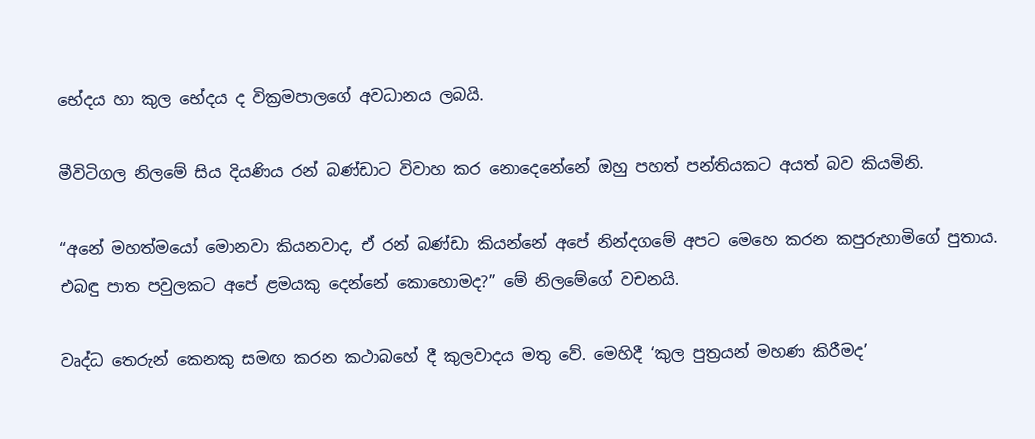භේදය හා කුල භේදය ද වික්‍රමපාලගේ අවධානය ලබයි.

මීවිටිගල නිලමේ සිය දියණිය රන් බණ්ඩාට විවාහ කර නොදෙනේනේ ඔහු පහත් පන්තියකට අයත් බව කියමිනි.

“අනේ මහත්මයෝ මොනවා කියනවාද, ඒ රන් බණ්ඩා කියන්නේ අපේ නින්දගමේ අපට මෙහෙ කරන කපුරුහාමිගේ පුතාය. එබඳු පාත පවුලකට අපේ ළමයකු දෙන්නේ කොහොමද?” මේ නිලමේගේ වචනයි.

වෘද්ධ තෙරුන් කෙනකු සමඟ කරන කථාබහේ දී කුලවාදය මතු වේ. මෙහිදී ‘කුල පුත්‍රයන් මහණ කිරීමද’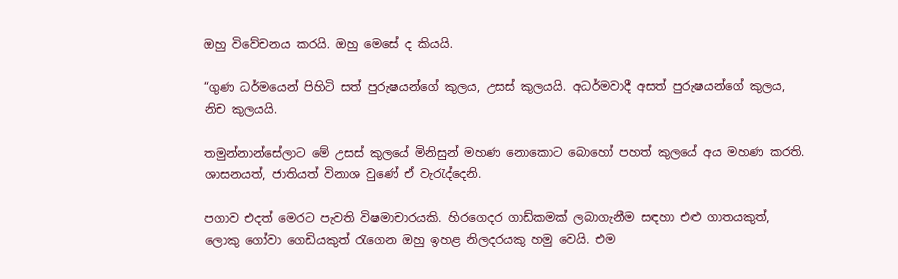ඔහු විවේචනය කරයි. ඔහු මෙසේ ද කියයි.

“ගුණ ධර්මයෙන් පිහිටි සත් පුරුෂයන්ගේ කුලය, උසස් කුලයයි. අධර්මවාදී අසත් පුරුෂයන්ගේ කුලය, නිච කුලයයි.

තමුන්නාන්සේලාට මේ උසස් කුලයේ මිනිසුන් මහණ නොකොට බොහෝ පහත් කුලයේ අය මහණ කරති. ශාසනයත්, ජාතියත් විනාශ වුණේ ඒ වැරැද්දෙනි.

පගාව එදත් මෙරට පැවති විෂමාචාරයකි. හිරගෙදර ගාඩ්කමක් ලබාගැනීම සඳහා එළු ගාතයකුත්, ලොකු ගෝවා ගෙඩියකුත් රැගෙන ඔහු ඉහළ නිලදරයකු හමු වෙයි. එම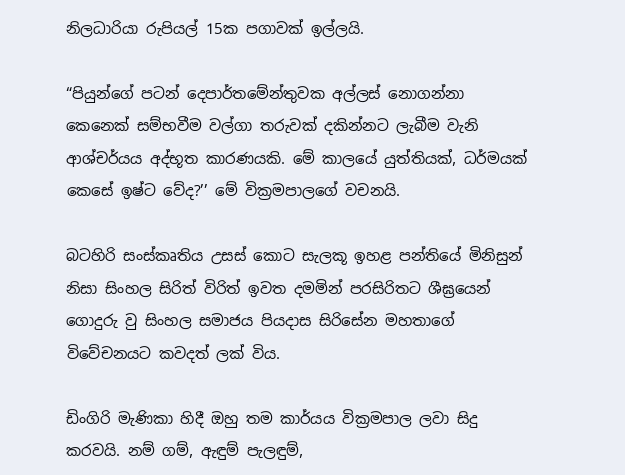නිලධාරියා රුපියල් 15ක පගාවක් ඉල්ලයි.

“පියුන්ගේ පටන් දෙපාර්තමේන්තුවක අල්ලස් නොගන්නා කෙනෙක් සම්භවීම වල්ගා තරුවක් දකින්නට ලැබීම වැනි ආශ්චර්යය අද්භූත කාරණයකි. මේ කාලයේ යුත්තියක්, ධර්මයක් කෙසේ ඉෂ්ට වේද?’’ මේ වික්‍රමපාලගේ වචනයි.

බටහිරි සංස්කෘතිය උසස් කොට සැලකූ ඉහළ පන්තියේ මිනිසුන් නිසා සිංහල සිරිත් විරිත් ඉවත දමමින් පරසිරිතට ශීඝ්‍රයෙන් ගොදුරු වු සිංහල සමාජය පියදාස සිරිසේන මහතාගේ විවේචනයට කවදත් ලක් විය.

ඩිංගිරි මැණිකා හිදී ඔහු තම කාර්යය වික්‍රමපාල ලවා සිදු කරවයි. නම් ගම්, ඇඳුම් පැලඳුම්,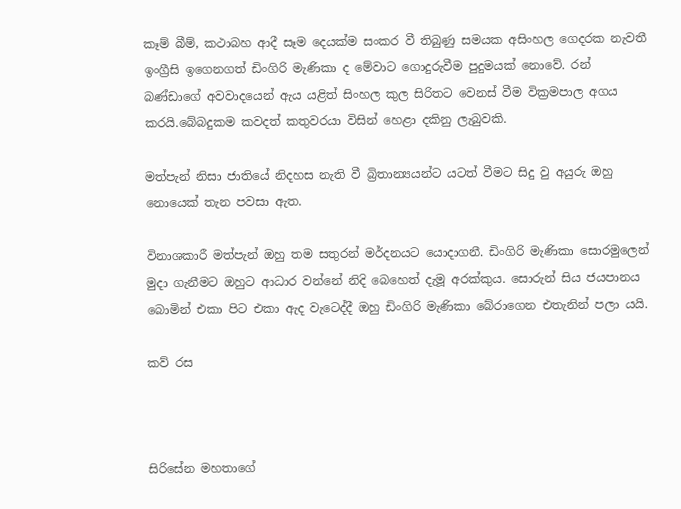කෑම් බීම්, කථාබහ ආදී සෑම දෙයක්ම සංකර වී තිබුණු සමයක අසිංහල ගෙදරක නැවතී ඉංග්‍රීසි ඉගෙනගත් ඩිංගිරි මැණිකා ද මේවාට ගොදුරුවීම පුදුමයක් නොවේ. රන් බණ්ඩාගේ අවවාදයෙන් ඇය යළිත් සිංහල කුල සිරිතට වෙනස් වීම වික්‍රමපාල අගය කරයි.බේබදුකම කවදත් කතුවරයා විසින් හෙළා දකිනු ලැබුවකි.

මත්පැන් නිසා ජාති‍යේ නිදහස නැති වී බ්‍රිතාන්‍යයන්ට යටත් වීමට සිදු වු අයුරු ඔහු නොයෙක් තැන පවසා ඇත.

විනාශකාරී මත්පැන් ඔහු තම සතුරන් මර්දනයට යොදාගනී. ඩිංගිරි මැණිකා සොරමුලෙන් මුදා ගැනීමට ඔහුට ආධාර වන්නේ නිදි බෙහෙත් දැමූ අරක්කුය. සොරුන් සිය ජයපානය බොමින් එකා පිට එකා ඇද වැටෙද්දී ඔහු ඩිංගිරි මැණිකා බේරාගෙන එතැනින් පලා යයි.

කව් රස



සිරිසේන මහතාගේ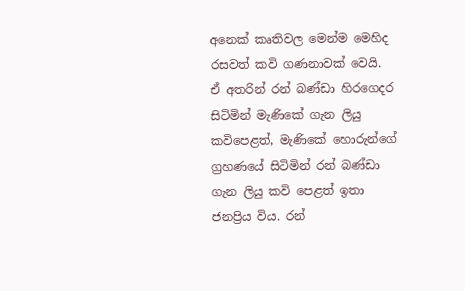අනෙක් කෘතිවල මෙන්ම මෙහිද රසවත් කවි ගණනාවක් වෙයි. ඒ අතරින් රන් බණ්ඩා හිරගෙදර සිටිමින් මැණිකේ ගැන ලියු කවිපෙළත්, මැණිකේ හොරුන්ගේ ග්‍රහණයේ සිටිමින් රන් බණ්ඩා ගැන ලියු කවි පෙළත් ඉතා ජනප්‍රිය විය. රන්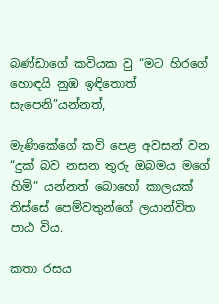බණ්ඩාගේ කවියක වු “මට හිරගේ හොඳයි නුඹ ඉඳිතොත් සැපෙනි”යන්නත්,

මැණිකේගේ කවි පෙළ අවසන් වන “දුක් බව නසන තුරු ඔබමය මගේ හිමි” යන්නත් බොහෝ කාලයක් තිස්සේ පෙම්වතුන්ගේ ලයාන්විත පාඨ විය.

කතා රසය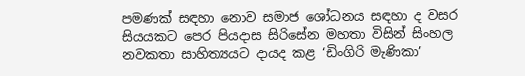පමණක් සඳහා නොව සමාජ ශෝධනය සඳහා ද වසර සියයකට පෙර පියදාස සිරිසේන මහතා විසින් සිංහල නවකතා සාහිත්‍යයට දායද කළ ‘ඩිංගිරි මැණිකා’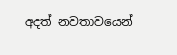අදත් නවතාවයෙන්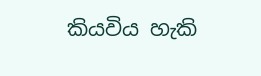කියවිය හැකි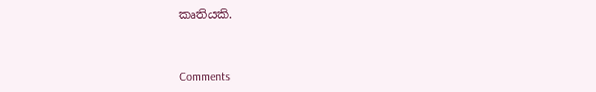කෘතියකි.



Comments